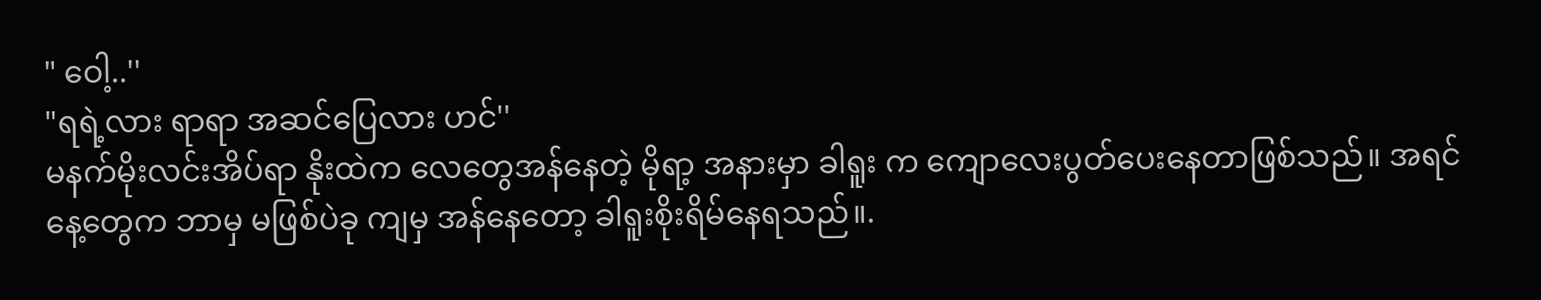" ဝေါ့..''
"ရရဲ့လား ရာရာ အဆင်ပြေလား ဟင်''
မနက်မိုးလင်းအိပ်ရာ နိုးထဲက လေတွေအန်နေတဲ့ မိုရာ့ အနားမှာ ခါရူး က ကျောလေးပွတ်ပေးနေတာဖြစ်သည်။ အရင်နေ့တွေက ဘာမှ မဖြစ်ပဲခု ကျမှ အန်နေတော့ ခါရူးစိုးရိမ်နေရသည်။.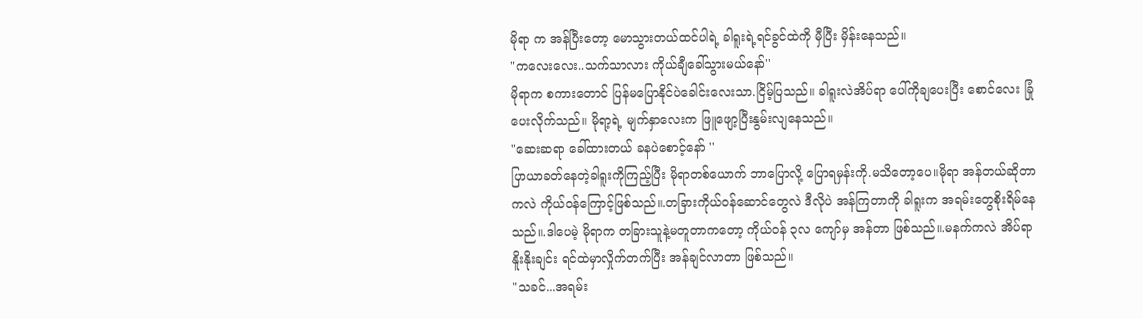မိုရာ က အန်ပြီးတော့ မောသွားတယ်ထင်ပါရဲ့ ခါရူးရဲ့ရင်ခွင်ထဲကို မှီပြီး မှိန်းနေသည်။
"ကလေးလေး..သက်သာလား ကိုယ်ချီခေါ်သွားမယ်နော်''
မိုရာက စကားတောင် ပြန်မပြောနိုင်ပဲခေါင်းလေးသာ.ငြိမ့်ပြသည်။ ခါရူးလဲအိပ်ရာ ပေါ်ကိုချပေးပြီး စောင်လေး ခြုံပေးလိုက်သည်။ မိုရာ့ရဲ့ မျက်နှာလေးက ဖြူဖျော့ပြီးနွမ်းလျနေသည်။
"ဆေးဆရာ ခေါ်ထားတယ် ခနပဲစောင့်နော် ''
ပြာယာခတ်နေတဲ့ခါရူးကိုကြည့်ပြီး မိုရာတစ်ယောက် ဘာပြောလို့ ပြောရမှန်းကို.မသိတော့ပေ။မိုရာ အန်တယ်ဆိုတာကလဲ ကိုယ်ဝန်ကြောင့်ဖြစ်သည်။.တခြားကိုယ်ဝန်ဆောင်တွေလဲ ဒီလိုပဲ အန်ကြတာကို ခါရူးက အရမ်းတွေစိုးရိမ်နေသည်။.ဒါပေမဲ့ မိုရာက တခြားသူနဲ့မတူတာကတော့ ကိုယ်ဝန် ၃လ ကျော်မှ အန်တာ ဖြစ်သည်။.မနက်ကလဲ အိပ်ရာ နိူးနိုးချင်း ရင်ထဲမှာလှိုက်တက်ပြီး အန်ချင်လာတာ ဖြစ်သည်။
"သခင်...အရမ်း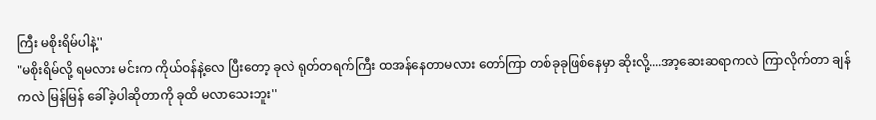ကြီး မစိုးရိမ်ပါနဲ့''
"မစိုးရိမ်လို့ ရမလား မင်းက ကိုယ်ဝန်နဲ့လေ ပြီးတော့ ခုလဲ ရုတ်တရက်ကြီး ထအန်နေတာမလား တော်ကြာ တစ်ခုခုဖြစ်နေမှာ ဆိုးလို့....အာ့ဆေးဆရာကလဲ ကြာလိုက်တာ ချန်ကလဲ မြန်မြန် ခေါ်ခဲ့ပါဆိုတာကို ခုထိ မလာသေးဘူး''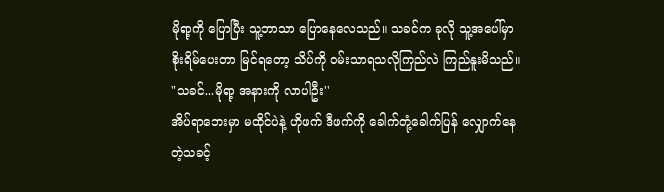မိုရာ့ကို ပြောပြီး သူ့ဘာသာ ပြောနေလေသည်။ သခင်က ခုလို သူ့အပေါ်မှာ စိုးရိမ်ပေးတာ မြင်ရတော့ သိပ်ကို ဝမ်းသာရသလိုကြည်လဲ ကြည်နူးမိသည်။
"သခင်...မိုရာ့ အနားကို လာပါဦး''
အိပ်ရာဘေးမှာ မထိုင်ပဲနဲ့ ဟိုဖက် ဒီဖက်ကို ခေါက်တုံ့ခေါက်ပြန် လျှောက်နေတဲ့သခင့်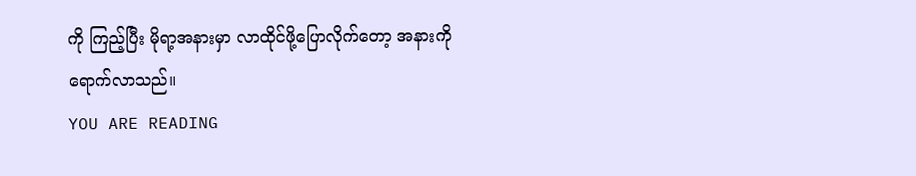ကို ကြည့်ပြီး မိုရာ့အနားမှာ လာထိုင်ဖို့ပြောလိုက်တော့ အနားကို ရောက်လာသည်။
YOU ARE READING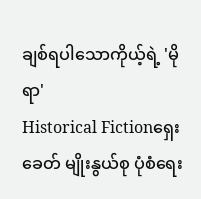ချစ်ရပါသောကိုယ့်ရဲ့ 'မိုရာ'
Historical Fictionရှေးခေတ် မျိုးနွယ်စု ပုံစံရေး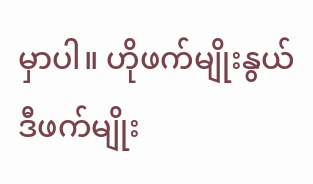မှာပါ။ ဟိုဖက်မျိုးနွယ် ဒီဖက်မျိုး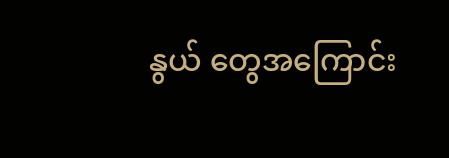နွယ် တွေအကြောင်း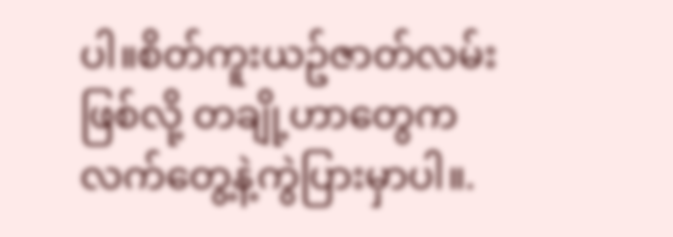ပါ။စိတ်ကူးယဥ်ဇာတ်လမ်းဖြစ်လို့ တချို့ဟာတွေက လက်တွေ့နဲ့ကွဲပြားမှာပါ။.